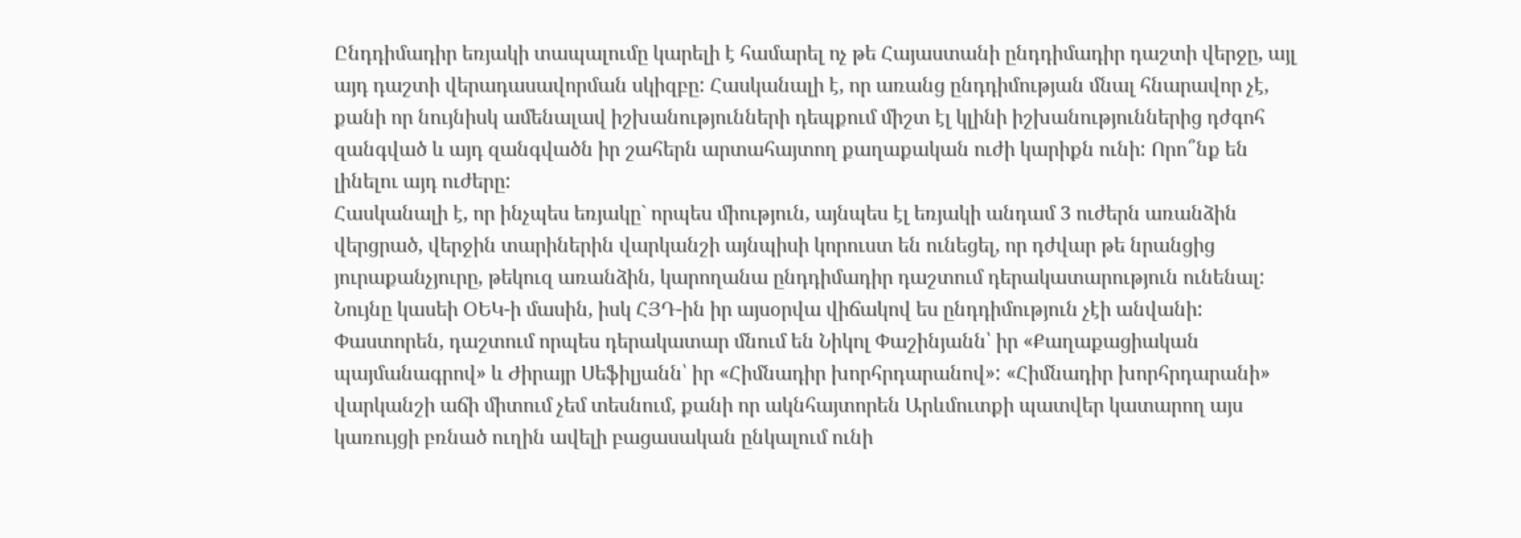Ընդդիմադիր եռյակի տապալումը կարելի է համարել ոչ թե Հայաստանի ընդդիմադիր դաշտի վերջը, այլ այդ դաշտի վերադասավորման սկիզբը: Հասկանալի է, որ առանց ընդդիմության մնալ հնարավոր չէ, քանի որ նույնիսկ ամենալավ իշխանությունների դեպքում միշտ էլ կլինի իշխանություններից դժգոհ զանգված և այդ զանգվածն իր շահերն արտահայտող քաղաքական ուժի կարիքն ունի: Որո՞նք են լինելու այդ ուժերը:
Հասկանալի է, որ ինչպես եռյակը` որպես միություն, այնպես էլ եռյակի անդամ 3 ուժերն առանձին վերցրած, վերջին տարիներին վարկանշի այնպիսի կորուստ են ունեցել, որ դժվար թե նրանցից յուրաքանչյուրը, թեկուզ առանձին, կարողանա ընդդիմադիր դաշտում դերակատարություն ունենալ: Նույնը կասեի ՕԵԿ-ի մասին, իսկ ՀՅԴ-ին իր այսօրվա վիճակով ես ընդդիմություն չէի անվանի: Փաստորեն, դաշտում որպես դերակատար մնում են Նիկոլ Փաշինյանն՝ իր «Քաղաքացիական պայմանագրով» և Ժիրայր Սեֆիլյանն՝ իր «Հիմնադիր խորհրդարանով»: «Հիմնադիր խորհրդարանի» վարկանշի աճի միտում չեմ տեսնում, քանի որ ակնհայտորեն Արևմուտքի պատվեր կատարող այս կառույցի բռնած ուղին ավելի բացասական ընկալում ունի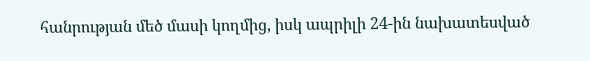հանրության մեծ մասի կողմից, իսկ ապրիլի 24-ին նախատեսված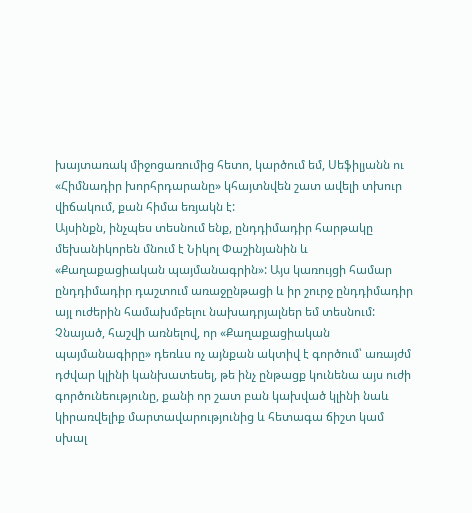խայտառակ միջոցառումից հետո, կարծում եմ, Սեֆիլյանն ու «Հիմնադիր խորհրդարանը» կհայտնվեն շատ ավելի տխուր վիճակում, քան հիմա եռյակն է:
Այսինքն, ինչպես տեսնում ենք, ընդդիմադիր հարթակը մեխանիկորեն մնում է Նիկոլ Փաշինյանին և «Քաղաքացիական պայմանագրին»: Այս կառույցի համար ընդդիմադիր դաշտում առաջընթացի և իր շուրջ ընդդիմադիր այլ ուժերին համախմբելու նախադրյալներ եմ տեսնում: Չնայած, հաշվի առնելով, որ «Քաղաքացիական պայմանագիրը» դեռևս ոչ այնքան ակտիվ է գործում՝ առայժմ դժվար կլինի կանխատեսել, թե ինչ ընթացք կունենա այս ուժի գործունեությունը, քանի որ շատ բան կախված կլինի նաև կիրառվելիք մարտավարությունից և հետագա ճիշտ կամ սխալ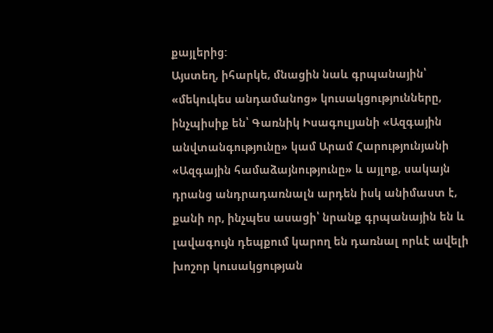քայլերից:
Այստեղ, իհարկե, մնացին նաև գրպանային՝ «մեկուկես անդամանոց» կուսակցությունները, ինչպիսիք են՝ Գառնիկ Իսագուլյանի «Ազգային անվտանգությունը» կամ Արամ Հարությունյանի «Ազգային համաձայնությունը» և այլոք, սակայն դրանց անդրադառնալն արդեն իսկ անիմաստ է, քանի որ, ինչպես ասացի՝ նրանք գրպանային են և լավագույն դեպքում կարող են դառնալ որևէ ավելի խոշոր կուսակցության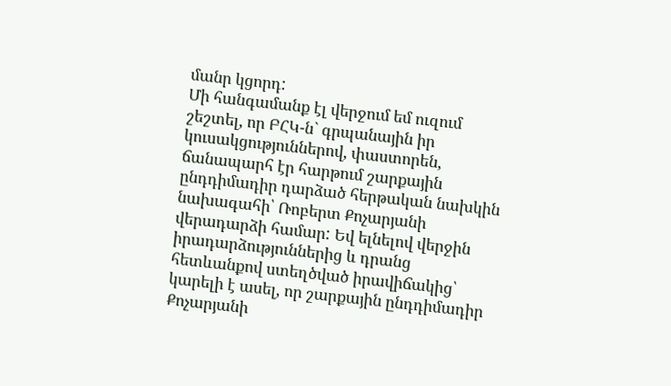մանր կցորդ:
Մի հանգամանք էլ վերջում եմ ուզում շեշտել, որ ԲՀԿ-ն` գրպանային իր կուսակցություններով, փաստորեն, ճանապարհ էր հարթում շարքային ընդդիմադիր դարձած հերթական նախկին նախագահի՝ Ռոբերտ Քոչարյանի վերադարձի համար: Եվ ելնելով վերջին իրադարձություններից և դրանց հետևանքով ստեղծված իրավիճակից՝ կարելի է ասել, որ շարքային ընդդիմադիր Քոչարյանի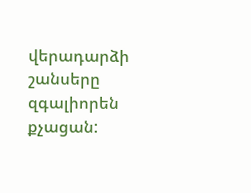վերադարձի շանսերը զգալիորեն քչացան: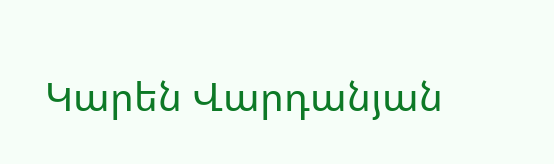Կարեն Վարդանյան